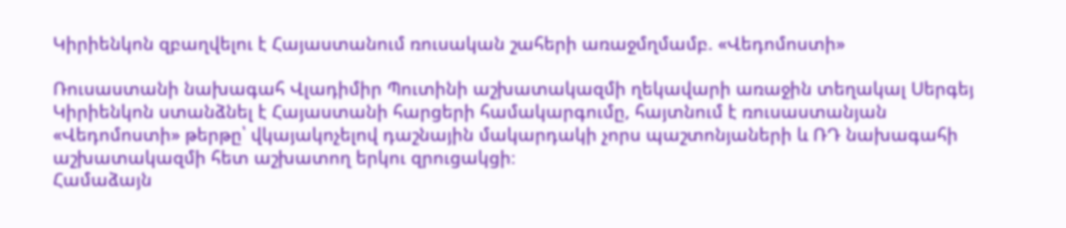Կիրիենկոն զբաղվելու է Հայաստանում ռուսական շահերի առաջմղմամբ. «Վեդոմոստի»

Ռուսաստանի նախագահ Վլադիմիր Պուտինի աշխատակազմի ղեկավարի առաջին տեղակալ Սերգեյ Կիրիենկոն ստանձնել է Հայաստանի հարցերի համակարգումը, հայտնում է ռուսաստանյան «Վեդոմոստի» թերթը՝ վկայակոչելով դաշնային մակարդակի չորս պաշտոնյաների և ՌԴ նախագահի աշխատակազմի հետ աշխատող երկու զրուցակցի։
Համաձայն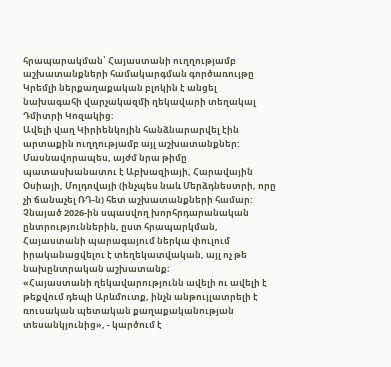հրապարակման՝ Հայաստանի ուղղությամբ աշխատանքների համակարգման գործառույթը Կրեմլի ներքաղաքական բլոկին է անցել նախագահի վարչակազմի ղեկավարի տեղակալ Դմիտրի Կոզակից:
Ավելի վաղ Կիրիենկոյին հանձնարարվել էին արտաքին ուղղությամբ այլ աշխատանքներ: Մասնավորապես, այժմ նրա թիմը պատասխանատու է Աբխազիայի, Հարավային Օսիայի, Մոլդովայի (ինչպես նաև Մերձդնեստրի, որը չի ճանաչել ՌԴ-ն) հետ աշխատանքների համար:
Չնայած 2026-ին սպասվող խորհրդարանական ընտրություններին, ըստ հրապարկման, Հայաստանի պարագայում ներկա փուլում իրականացվելու է տեղեկատվական, այլ ոչ թե նախընտրական աշխատանք։
«Հայաստանի ղեկավարությունն ավելի ու ավելի է թեքվում դեպի Արևմուտք, ինչն անթույլատրելի է ռուսական պետական քաղաքականության տեսանկյունից», - կարծում է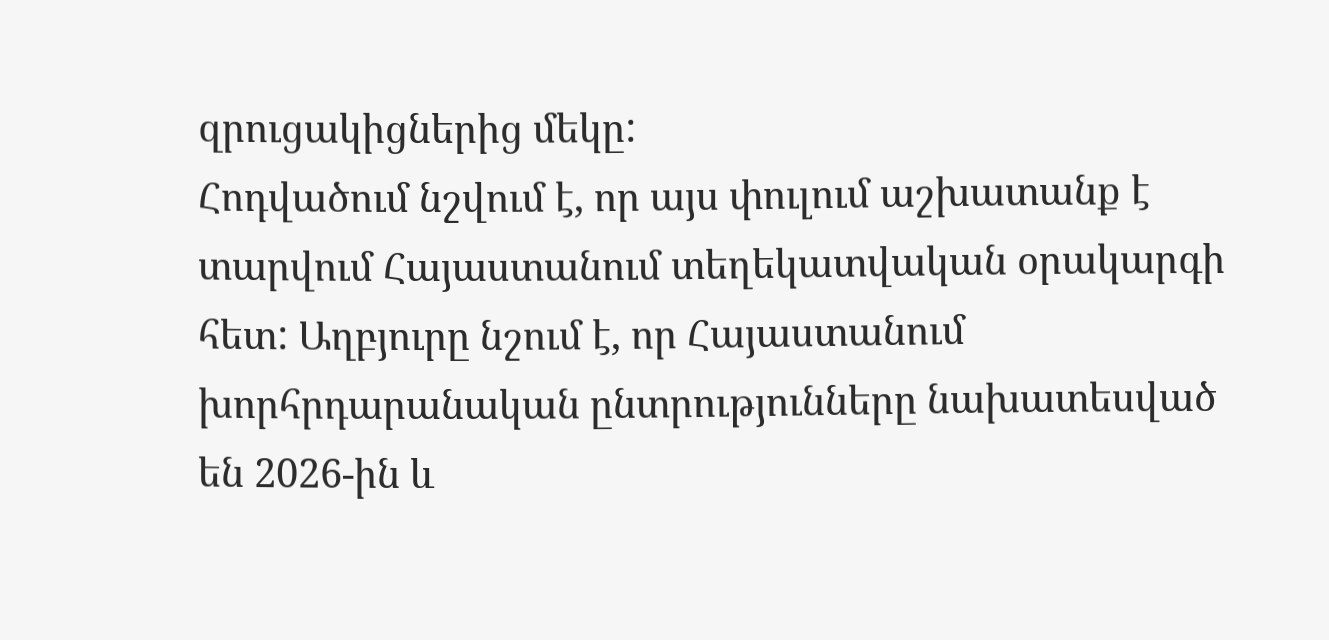զրուցակիցներից մեկը:
Հոդվածում նշվում է, որ այս փուլում աշխատանք է տարվում Հայաստանում տեղեկատվական օրակարգի հետ: Աղբյուրը նշում է, որ Հայաստանում խորհրդարանական ընտրությունները նախատեսված են 2026-ին և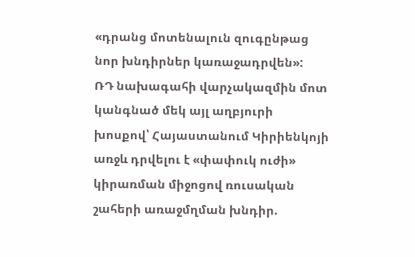«դրանց մոտենալուն զուգընթաց նոր խնդիրներ կառաջադրվեն»:
ՌԴ նախագահի վարչակազմին մոտ կանգնած մեկ այլ աղբյուրի խոսքով՝ Հայաստանում Կիրիենկոյի առջև դրվելու է «փափուկ ուժի» կիրառման միջոցով ռուսական շահերի առաջմղման խնդիր.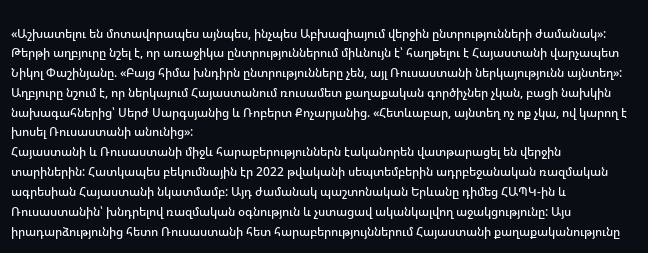«Աշխատելու են մոտավորապես այնպես, ինչպես Աբխազիայում վերջին ընտրությունների ժամանակ»:
Թերթի աղբյուրը նշել է, որ առաջիկա ընտրություններում միևնույն է՝ հաղթելու է Հայաստանի վարչապետ Նիկոլ Փաշինյանը. «Բայց հիմա խնդիրն ընտրությունները չեն, այլ Ռուսաստանի ներկայությունն այնտեղ»: Աղբյուրը նշում է, որ ներկայում Հայաստանում ռուսամետ քաղաքական գործիչներ չկան, բացի նախկին նախագահներից՝ Սերժ Սարգսյանից և Ռոբերտ Քոչարյանից. «Հետևաբար, այնտեղ ոչ ոք չկա, ով կարող է խոսել Ռուսաստանի անունից»:
Հայաստանի և Ռուսաստանի միջև հարաբերություններն էականորեն վատթարացել են վերջին տարիներին: Հատկապես բեկումնային էր 2022 թվականի սեպտեմբերին ադրբեջանական ռազմական ագրեսիան Հայաստանի նկատմամբ: Այդ ժամանակ պաշտոնական Երևանը դիմեց ՀԱՊԿ-ին և Ռուսաստանին՝ խնդրելով ռազմական օգնություն և չստացավ ականկալվող աջակցությունը: Այս իրադարձությունից հետո Ռուսաստանի հետ հարաբերությույններում Հայաստանի քաղաքականությունը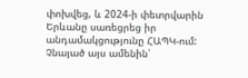փոխվեց, և 2024-ի փետրվարին Երևանը սառեցրեց իր անդամակցությունը ՀԱՊԿ-ում: Չնայած այս ամենին՝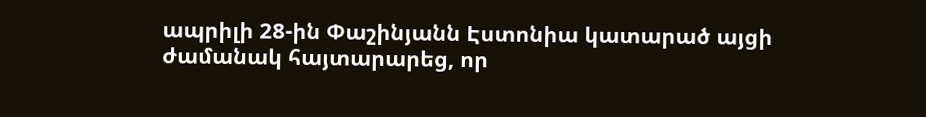ապրիլի 28-ին Փաշինյանն Էստոնիա կատարած այցի ժամանակ հայտարարեց, որ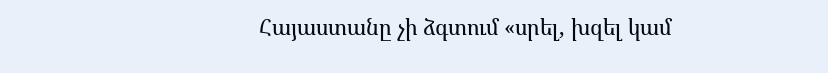Հայաստանը չի ձգտում «սրել, խզել կամ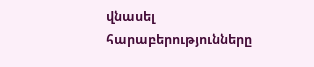վնասել հարաբերությունները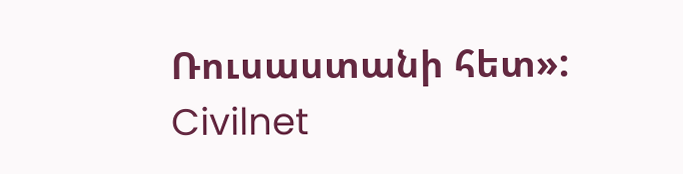Ռուսաստանի հետ»:
Civilnet